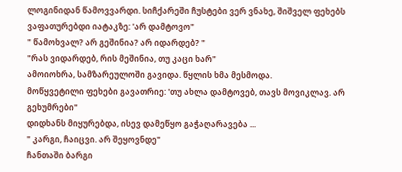ლოგინიდან წამოვვარდი. სიჩქარეში ჩუსტები ვერ ვნახე, შიშველ ფეხებს ვაფათურებდი იატაკზე: 'არ დამტოვო"
" წამოხვალ? არ გეშინია? არ იდარდებ? "
"რას ვიდარდებ, რის მეშინია, თუ კაცი ხარ"
ამოიოხრა, სამზარეულოში გავიდა. წყლის ხმა მესმოდა.
მოწყვეტილი ფეხები გავათრიე: 'თუ ახლა დამტოვებ, თავს მოვიკლავ. არ გეხუმრები"
დიდხანს მიყურებდა, ისევ დამეწყო გაჭაღარავება ...
" კარგი, ჩაიცვი. არ შეყოვნდე"
ჩანთაში ბარგი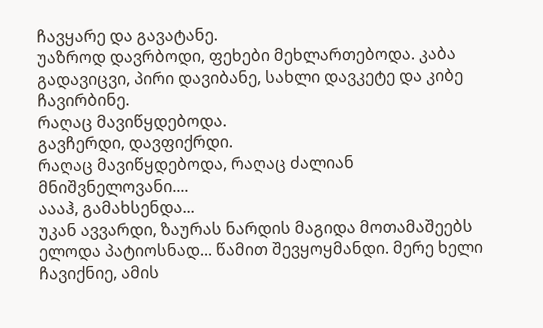ჩავყარე და გავატანე.
უაზროდ დავრბოდი, ფეხები მეხლართებოდა. კაბა გადავიცვი, პირი დავიბანე, სახლი დავკეტე და კიბე ჩავირბინე.
რაღაც მავიწყდებოდა.
გავჩერდი, დავფიქრდი.
რაღაც მავიწყდებოდა, რაღაც ძალიან მნიშვნელოვანი....
აააჰ, გამახსენდა...
უკან ავვარდი, ზაურას ნარდის მაგიდა მოთამაშეებს ელოდა პატიოსნად... წამით შევყოყმანდი. მერე ხელი ჩავიქნიე, ამის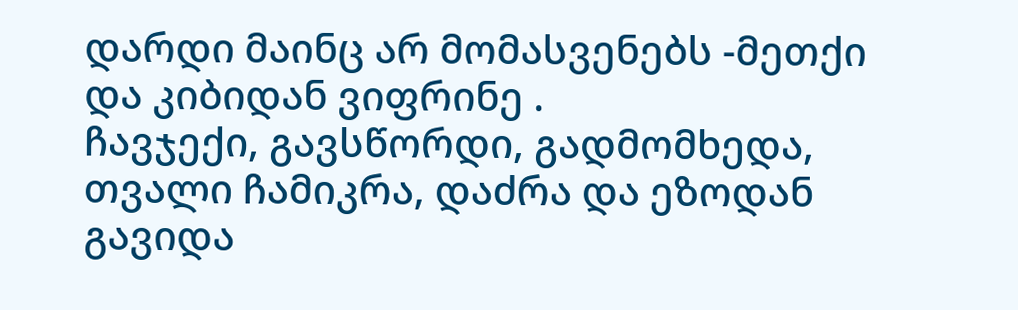დარდი მაინც არ მომასვენებს -მეთქი და კიბიდან ვიფრინე .
ჩავჯექი, გავსწორდი, გადმომხედა, თვალი ჩამიკრა, დაძრა და ეზოდან გავიდა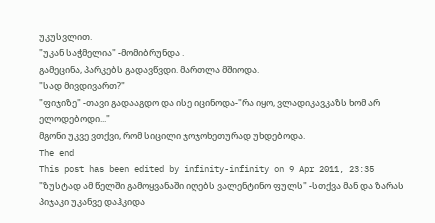უკუსვლით.
"უკან საჭმელია" -მომიბრუნდა .
გამეცინა, პარკებს გადავწვდი. მართლა მშიოდა.
"სად მივდივართ?"
"ფიჯიზე" -თავი გადააგდო და ისე იცინოდა-"რა იყო, ვლადიკავკაზს ხომ არ ელოდებოდი..."
მგონი უკვე ვთქვი, რომ სიცილი ჯოჯოხეთურად უხდებოდა.
The end
This post has been edited by infinity-infinity on 9 Apr 2011, 23:35
"ზუსტად ამ წელში გამოყვანაში იღებს ვალენტინო ფულს" -სთქვა მან და ზარას პიჯაკი უკანვე დაჰკიდა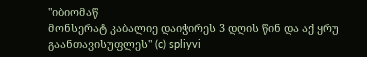"იბიომაწ
მონსერატ კაბალიე დაიჭირეს 3 დღის წინ და აქ ყრუ გაანთავისუფლეს" (c) spliyvi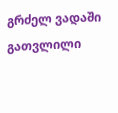გრძელ ვადაში გათვლილი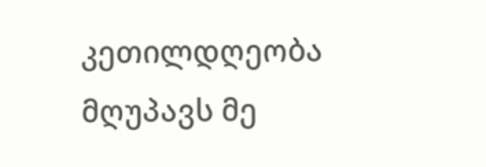კეთილდღეობა მღუპავს მე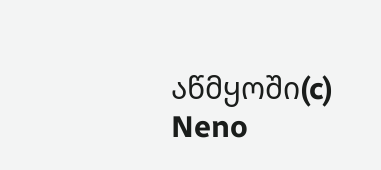აწმყოში(c) Neno